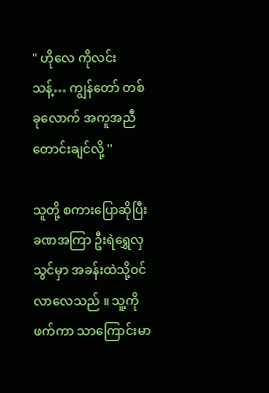" ဟိုလေ ကိုလင်းသန့်… ကျွန်တော် တစ်ခုလောက် အကူအညီတောင်းချင်လို့ ''

သူတို့ စကားပြောဆိုပြီး ခဏအကြာ ဦးရဲရွှေလှသွင်မှာ အခန်းထဲသို့ဝင်လာလေသည် ။ သူ့ကိုဖက်ကာ သာကြောင်းမာ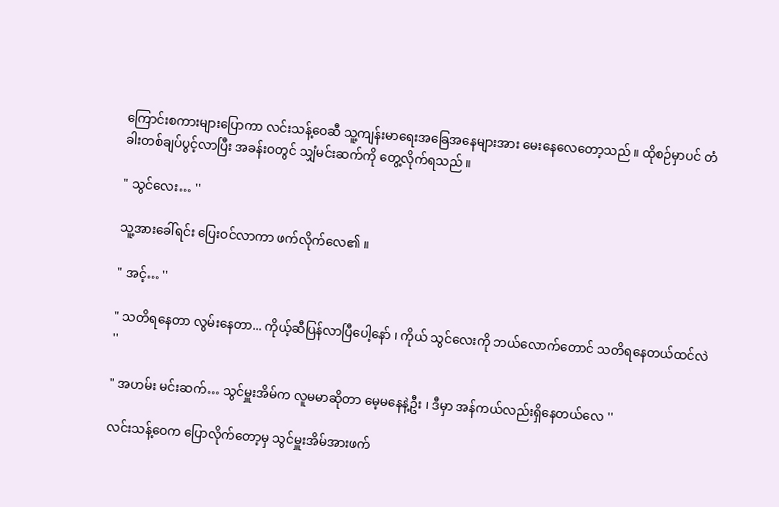ကြောင်းစကားများပြောကာ လင်းသန့်ဝေဆီ သူ့ကျန်းမာရေးအခြေအနေများအား မေးနေလေတော့သည် ။ ထိုစဉ်မှာပင် တံခါးတစ်ချပ်ပွင့်လာပြီး အခန်းဝတွင် သျှံမင်းဆက်ကို တွေ့လိုက်ရသည် ။

" သွင်လေး… ''

သူ့အားခေါ်ရင်း ပြေးဝင်လာကာ ဖက်လိုက်လေ၏ ။

" အင့်… ''

" သတိရနေတာ လွမ်းနေတာ... ကိုယ့်ဆီပြန်လာပြီပေါ့နော် ၊ ကိုယ် သွင်လေးကို ဘယ်လောက်တောင် သတိရနေတယ်ထင်လဲ ''

" အဟမ်း မင်းဆက်… သွင်မှူးအိမ်က လူမမာဆိုတာ မေ့မနေနဲ့ဦး ၊ ဒီမှာ အန်ကယ်လည်းရှိနေတယ်လေ ''

လင်းသန့်ဝေက ပြောလိုက်တော့မှ သွင်မှူးအိမ်အားဖက်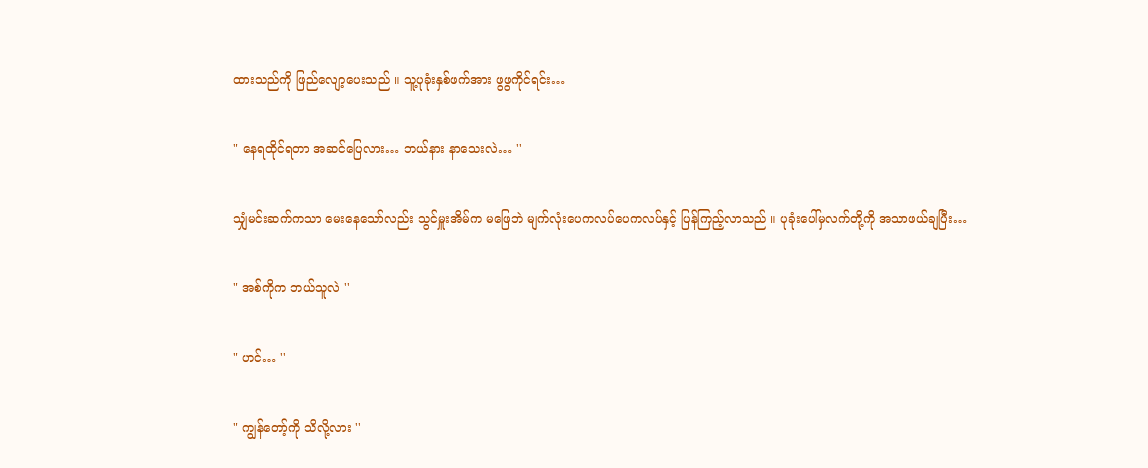ထားသည်ကို ဖြည်လျော့ပေးသည် ။ သူ့ပုခုံးနှစ်ဖက်အား ဖွဖွကိုင်ရင်း…

" နေရထိုင်ရတာ အဆင်ပြေလား… ဘယ်နား နာသေးလဲ… ''

သျှံမင်းဆက်ကသာ မေးနေသော်လည်း သွင်မှူးအိမ်က မဖြေဘဲ မျက်လုံးပေကလပ်ပေကလပ်နှင့် ပြန်ကြည့်လာသည် ။ ပုခုံးပေါ်မှလက်တို့ကို အသာဖယ်ချပြီး…

" အစ်ကိုက ဘယ်သူလဲ ''

" ဟင်… ''

" ကျွန်တော့်ကို သိလို့လား ''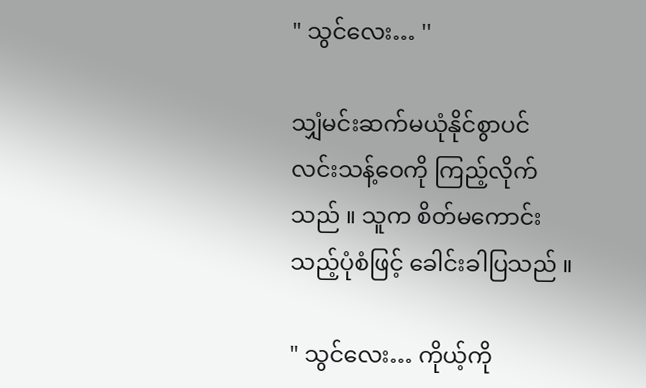" သွင်လေး… ''

သျှံမင်းဆက်မယုံနိုင်စွာပင် လင်းသန့်ဝေကို ကြည့်လိုက်သည် ။ သူက စိတ်မကောင်းသည့်ပုံစံဖြင့် ခေါင်းခါပြသည် ။

" သွင်လေး… ကိုယ့်ကို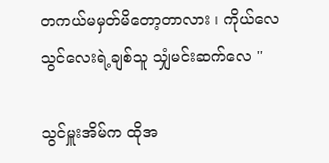တကယ်မမှတ်မိတော့တာလား ၊ ကိုယ်လေ သွင်လေးရဲ့ချစ်သူ သျှံမင်းဆက်လေ ''

သွင်မှူးအိမ်က ထိုအ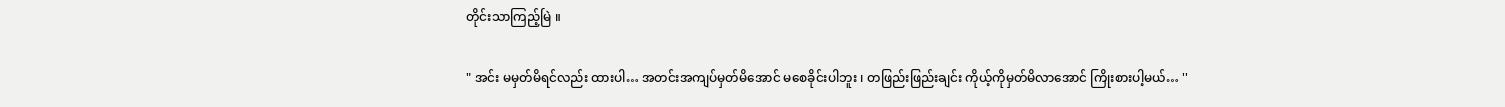တိုင်းသာကြည့်မြဲ ။

" အင်း မမှတ်မိရင်လည်း ထားပါ… အတင်းအကျပ်မှတ်မိအောင် မစေခိုင်းပါဘူး ၊ တဖြည်းဖြည်းချင်း ကိုယ့်ကိုမှတ်မိလာအောင် ကြိုးစားပါ့မယ်… ''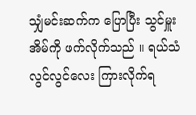သျှံမင်းဆက်က ပြောပြီး သွင်မှူးအိမ်ကို ဖက်လိုက်သည် ။ ရယ်သံလွင်လွင်လေး ကြားလိုက်ရ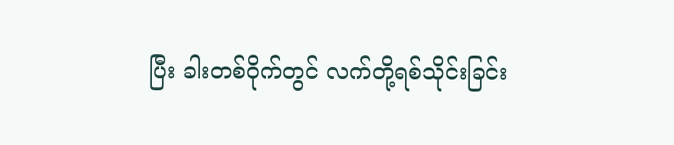ပြီး ခါးတစ်ဝိုက်တွင် လက်တို့ရစ်သိုင်းခြင်း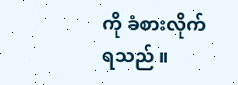ကို ခံစားလိုက်ရသည် ။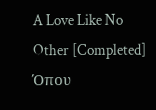A Love Like No Other [Completed] Όπου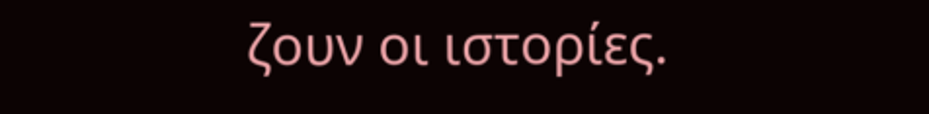ζουν οι ιστορίες.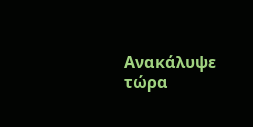Ανακάλυψε τώρα